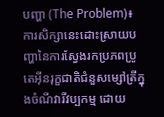បញ្ហា (The Problem)៖ ការសិក្សានេះដោះស្រាយបញ្ហានៃការស្វែងរកប្រភពប្រូតេអ៊ីនរុក្ខជាតិជំនួសម្សៅត្រីក្នុងចំណីវារីវប្បកម្ម ដោយ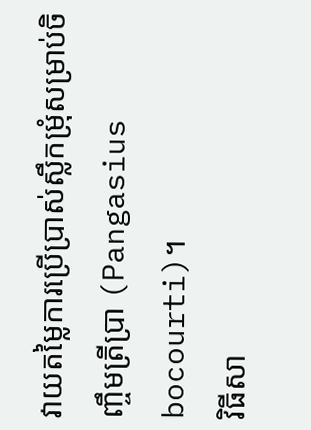វាយតម្លៃការប្រើប្រាស់ស្លឹកម្រុំសម្រាប់ចិញ្ចឹមត្រីប្រា (Pangasius bocourti)។
វិធីសា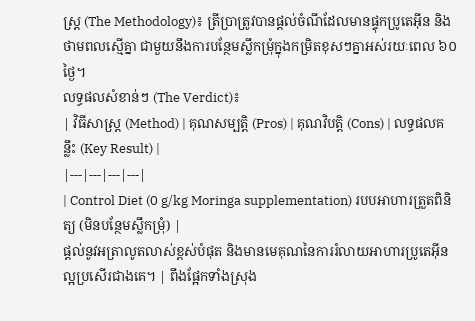ស្ត្រ (The Methodology)៖ ត្រីប្រាត្រូវបានផ្តល់ចំណីដែលមានផ្ទុកប្រូតេអ៊ីន និងថាមពលស្មើគ្នា ជាមួយនឹងការបន្ថែមស្លឹកម្រុំក្នុងកម្រិតខុសៗគ្នាអស់រយៈពេល ៦០ ថ្ងៃ។
លទ្ធផលសំខាន់ៗ (The Verdict)៖
| វិធីសាស្ត្រ (Method) | គុណសម្បត្តិ (Pros) | គុណវិបត្តិ (Cons) | លទ្ធផលគន្លឹះ (Key Result) |
|---|---|---|---|
| Control Diet (0 g/kg Moringa supplementation) របបអាហារត្រួតពិនិត្យ (មិនបន្ថែមស្លឹកម្រុំ) |
ផ្តល់នូវអត្រាលូតលាស់ខ្ពស់បំផុត និងមានមេគុណនៃការរំលាយអាហារប្រូតេអ៊ីនល្អប្រសើរជាងគេ។ | ពឹងផ្អែកទាំងស្រុង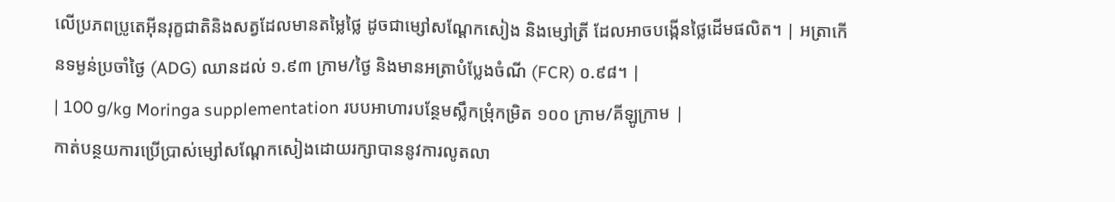លើប្រភពប្រូតេអ៊ីនរុក្ខជាតិនិងសត្វដែលមានតម្លៃថ្លៃ ដូចជាម្សៅសណ្តែកសៀង និងម្សៅត្រី ដែលអាចបង្កើនថ្លៃដើមផលិត។ | អត្រាកើនទម្ងន់ប្រចាំថ្ងៃ (ADG) ឈានដល់ ១.៩៣ ក្រាម/ថ្ងៃ និងមានអត្រាបំប្លែងចំណី (FCR) ០.៩៨។ |
| 100 g/kg Moringa supplementation របបអាហារបន្ថែមស្លឹកម្រុំកម្រិត ១០០ ក្រាម/គីឡូក្រាម |
កាត់បន្ថយការប្រើប្រាស់ម្សៅសណ្តែកសៀងដោយរក្សាបាននូវការលូតលា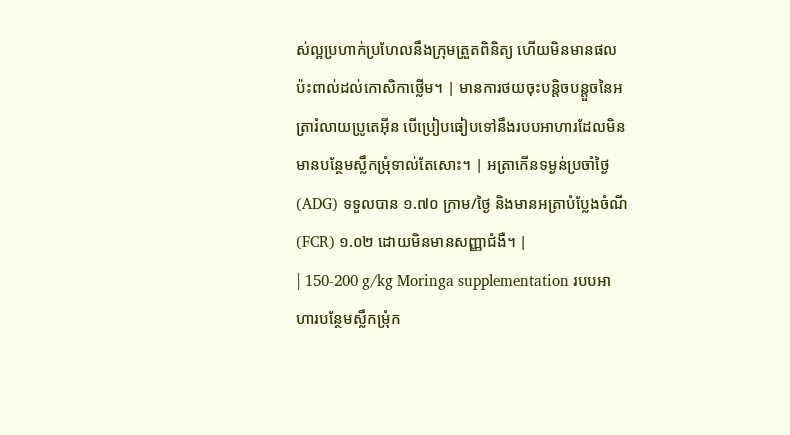ស់ល្អប្រហាក់ប្រហែលនឹងក្រុមត្រួតពិនិត្យ ហើយមិនមានផលប៉ះពាល់ដល់កោសិកាថ្លើម។ | មានការថយចុះបន្តិចបន្តួចនៃអត្រារំលាយប្រូតេអ៊ីន បើប្រៀបធៀបទៅនឹងរបបអាហារដែលមិនមានបន្ថែមស្លឹកម្រុំទាល់តែសោះ។ | អត្រាកើនទម្ងន់ប្រចាំថ្ងៃ (ADG) ទទួលបាន ១.៧០ ក្រាម/ថ្ងៃ និងមានអត្រាបំប្លែងចំណី (FCR) ១.០២ ដោយមិនមានសញ្ញាជំងឺ។ |
| 150-200 g/kg Moringa supplementation របបអាហារបន្ថែមស្លឹកម្រុំក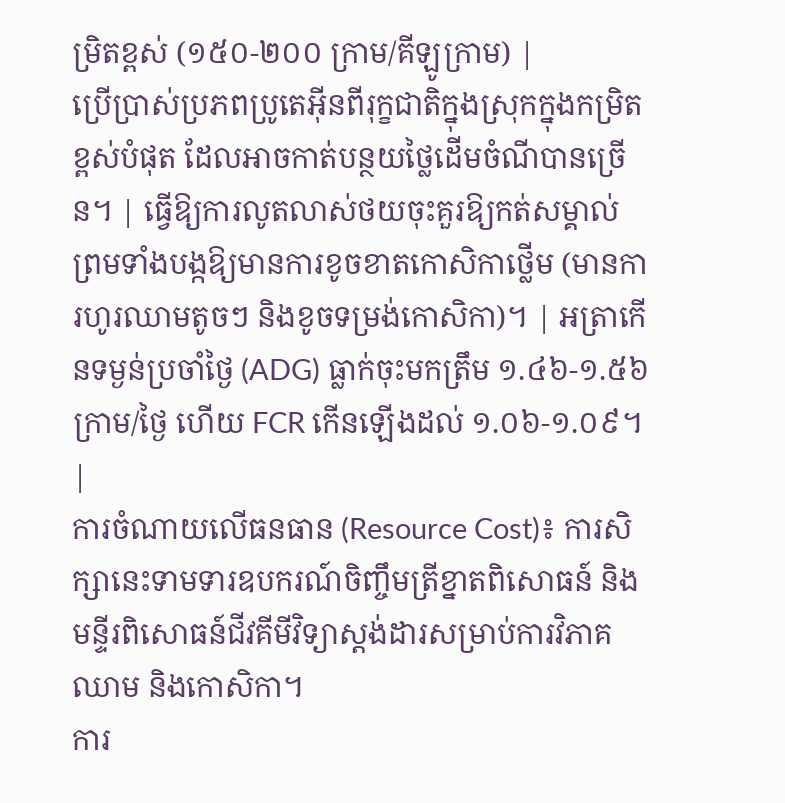ម្រិតខ្ពស់ (១៥០-២០០ ក្រាម/គីឡូក្រាម) |
ប្រើប្រាស់ប្រភពប្រូតេអ៊ីនពីរុក្ខជាតិក្នុងស្រុកក្នុងកម្រិតខ្ពស់បំផុត ដែលអាចកាត់បន្ថយថ្លៃដើមចំណីបានច្រើន។ | ធ្វើឱ្យការលូតលាស់ថយចុះគួរឱ្យកត់សម្គាល់ ព្រមទាំងបង្កឱ្យមានការខូចខាតកោសិកាថ្លើម (មានការហូរឈាមតូចៗ និងខូចទម្រង់កោសិកា)។ | អត្រាកើនទម្ងន់ប្រចាំថ្ងៃ (ADG) ធ្លាក់ចុះមកត្រឹម ១.៤៦-១.៥៦ ក្រាម/ថ្ងៃ ហើយ FCR កើនឡើងដល់ ១.០៦-១.០៩។ |
ការចំណាយលើធនធាន (Resource Cost)៖ ការសិក្សានេះទាមទារឧបករណ៍ចិញ្ចឹមត្រីខ្នាតពិសោធន៍ និងមន្ទីរពិសោធន៍ជីវគីមីវិទ្យាស្តង់ដារសម្រាប់ការវិភាគឈាម និងកោសិកា។
ការ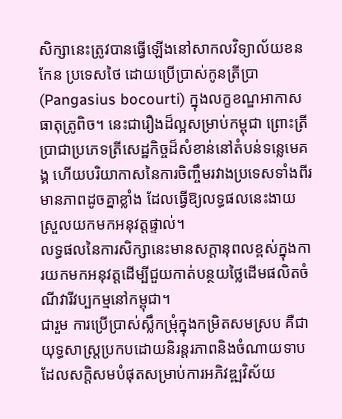សិក្សានេះត្រូវបានធ្វើឡើងនៅសាកលវិទ្យាល័យខនកែន ប្រទេសថៃ ដោយប្រើប្រាស់កូនត្រីប្រា (Pangasius bocourti) ក្នុងលក្ខខណ្ឌអាកាសធាតុត្រូពិច។ នេះជារឿងដ៏ល្អសម្រាប់កម្ពុជា ព្រោះត្រីប្រាជាប្រភេទត្រីសេដ្ឋកិច្ចដ៏សំខាន់នៅតំបន់ទន្លេមេគង្គ ហើយបរិយាកាសនៃការចិញ្ចឹមរវាងប្រទេសទាំងពីរមានភាពដូចគ្នាខ្លាំង ដែលធ្វើឱ្យលទ្ធផលនេះងាយស្រួលយកមកអនុវត្តផ្ទាល់។
លទ្ធផលនៃការសិក្សានេះមានសក្តានុពលខ្ពស់ក្នុងការយកមកអនុវត្តដើម្បីជួយកាត់បន្ថយថ្លៃដើមផលិតចំណីវារីវប្បកម្មនៅកម្ពុជា។
ជារួម ការប្រើប្រាស់ស្លឹកម្រុំក្នុងកម្រិតសមស្រប គឺជាយុទ្ធសាស្ត្រប្រកបដោយនិរន្តរភាពនិងចំណាយទាប ដែលសក្តិសមបំផុតសម្រាប់ការអភិវឌ្ឍវិស័យ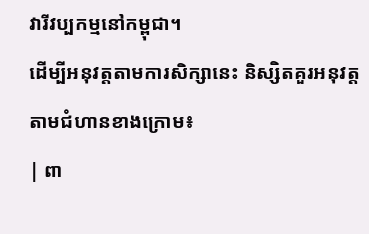វារីវប្បកម្មនៅកម្ពុជា។
ដើម្បីអនុវត្តតាមការសិក្សានេះ និស្សិតគួរអនុវត្តតាមជំហានខាងក្រោម៖
| ពា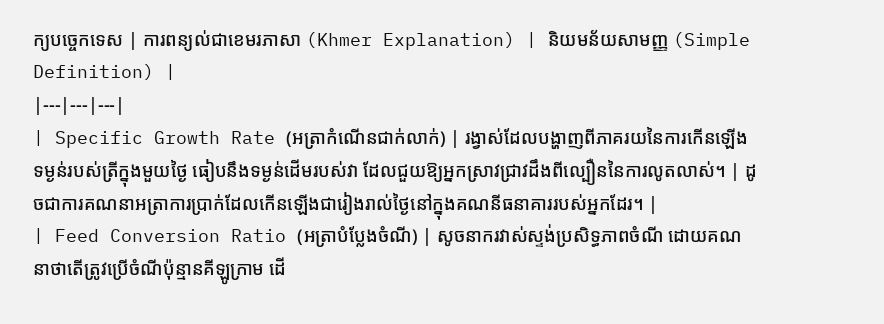ក្យបច្ចេកទេស | ការពន្យល់ជាខេមរភាសា (Khmer Explanation) | និយមន័យសាមញ្ញ (Simple Definition) |
|---|---|---|
| Specific Growth Rate (អត្រាកំណើនជាក់លាក់) | រង្វាស់ដែលបង្ហាញពីភាគរយនៃការកើនឡើងទម្ងន់របស់ត្រីក្នុងមួយថ្ងៃ ធៀបនឹងទម្ងន់ដើមរបស់វា ដែលជួយឱ្យអ្នកស្រាវជ្រាវដឹងពីល្បឿននៃការលូតលាស់។ | ដូចជាការគណនាអត្រាការប្រាក់ដែលកើនឡើងជារៀងរាល់ថ្ងៃនៅក្នុងគណនីធនាគាររបស់អ្នកដែរ។ |
| Feed Conversion Ratio (អត្រាបំប្លែងចំណី) | សូចនាករវាស់ស្ទង់ប្រសិទ្ធភាពចំណី ដោយគណនាថាតើត្រូវប្រើចំណីប៉ុន្មានគីឡូក្រាម ដើ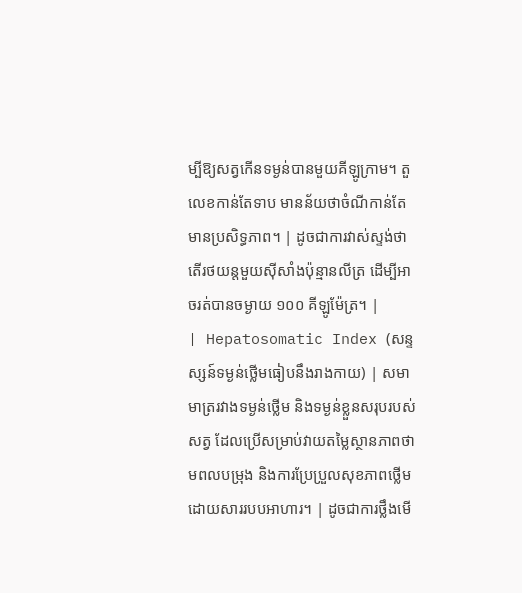ម្បីឱ្យសត្វកើនទម្ងន់បានមួយគីឡូក្រាម។ តួលេខកាន់តែទាប មានន័យថាចំណីកាន់តែមានប្រសិទ្ធភាព។ | ដូចជាការវាស់ស្ទង់ថាតើរថយន្តមួយស៊ីសាំងប៉ុន្មានលីត្រ ដើម្បីអាចរត់បានចម្ងាយ ១០០ គីឡូម៉ែត្រ។ |
| Hepatosomatic Index (សន្ទស្សន៍ទម្ងន់ថ្លើមធៀបនឹងរាងកាយ) | សមាមាត្ររវាងទម្ងន់ថ្លើម និងទម្ងន់ខ្លួនសរុបរបស់សត្វ ដែលប្រើសម្រាប់វាយតម្លៃស្ថានភាពថាមពលបម្រុង និងការប្រែប្រួលសុខភាពថ្លើមដោយសាររបបអាហារ។ | ដូចជាការថ្លឹងមើ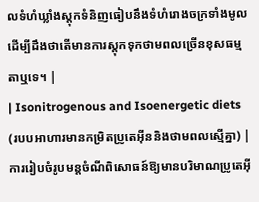លទំហំឃ្លាំងស្តុកទំនិញធៀបនឹងទំហំរោងចក្រទាំងមូល ដើម្បីដឹងថាតើមានការស្តុកទុកថាមពលច្រើនខុសធម្មតាឬទេ។ |
| Isonitrogenous and Isoenergetic diets (របបអាហារមានកម្រិតប្រូតេអ៊ីននិងថាមពលស្មើគ្នា) | ការរៀបចំរូបមន្តចំណីពិសោធន៍ឱ្យមានបរិមាណប្រូតេអ៊ី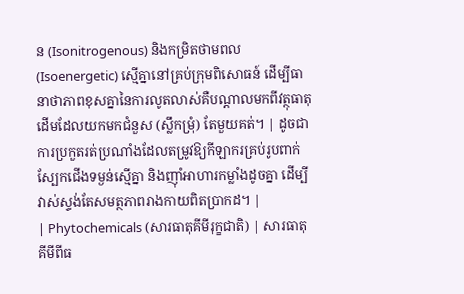ន (Isonitrogenous) និងកម្រិតថាមពល (Isoenergetic) ស្មើគ្នានៅគ្រប់ក្រុមពិសោធន៍ ដើម្បីធានាថាភាពខុសគ្នានៃការលូតលាស់គឺបណ្តាលមកពីវត្ថុធាតុដើមដែលយកមកជំនួស (ស្លឹកម្រុំ) តែមួយគត់។ | ដូចជាការប្រកួតរត់ប្រណាំងដែលតម្រូវឱ្យកីឡាករគ្រប់រូបពាក់ស្បែកជើងទម្ងន់ស្មើគ្នា និងញ៉ាំអាហារកម្លាំងដូចគ្នា ដើម្បីវាស់ស្ទង់តែសមត្ថភាពរាងកាយពិតប្រាកដ។ |
| Phytochemicals (សារធាតុគីមីរុក្ខជាតិ) | សារធាតុគីមីពីធ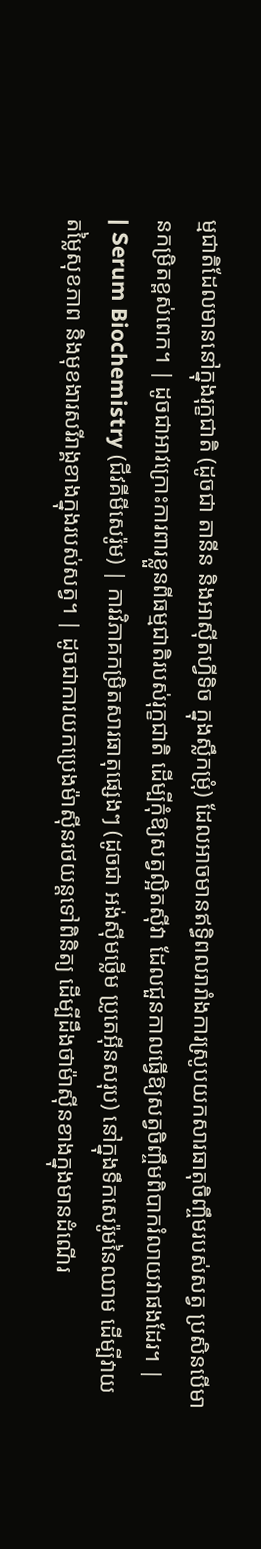ម្មជាតិដែលមាននៅក្នុងរុក្ខជាតិ (ដូចជា តានីន និងអាស៊ីតហ្វីទិច ក្នុងស្លឹកម្រុំ) ដែលអាចមានឥទ្ធិពលរារាំងការស្រូបយកសារធាតុចិញ្ចឹមរបស់សត្វ ប្រសិនបើមានកម្រិតខ្ពស់ពេក។ | ដូចជាអាវក្រោះការពារខ្លួនពីធម្មជាតិរបស់រុក្ខជាតិ ដើម្បីកុំឱ្យសត្វល្អិតស៊ីវា ដែលជួនកាលធ្វើឱ្យសត្វចិញ្ចឹមពិបាករំលាយវាផងដែរ។ |
| Serum Biochemistry (ជីវគីមីសេរ៉ូម) | ការវិភាគកម្រិតសារធាតុផ្សេងៗ (ដូចជា អង់ស៊ីមថ្លើម ប្រូតេអ៊ីនសរុប) នៅក្នុងទឹកសេរ៉ូមនៃឈាម ដើម្បីវាយតម្លៃសុខភាព និងមុខងារសរីរាង្គខាងក្នុងរបស់សត្វ។ | ដូចជាការយកប្រេងម៉ាស៊ីនរថយន្តទៅពិនិត្យ ដើម្បីដឹងថាម៉ាស៊ីនខាងក្នុងមានដំណើរ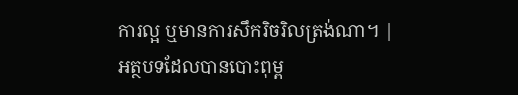ការល្អ ឬមានការសឹករិចរិលត្រង់ណា។ |
អត្ថបទដែលបានបោះពុម្ព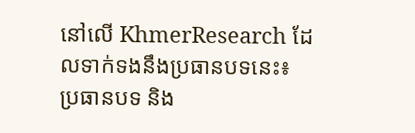នៅលើ KhmerResearch ដែលទាក់ទងនឹងប្រធានបទនេះ៖
ប្រធានបទ និង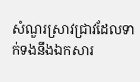សំណួរស្រាវជ្រាវដែលទាក់ទងនឹងឯកសារ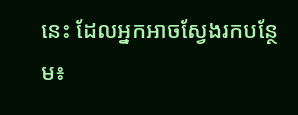នេះ ដែលអ្នកអាចស្វែងរកបន្ថែម៖